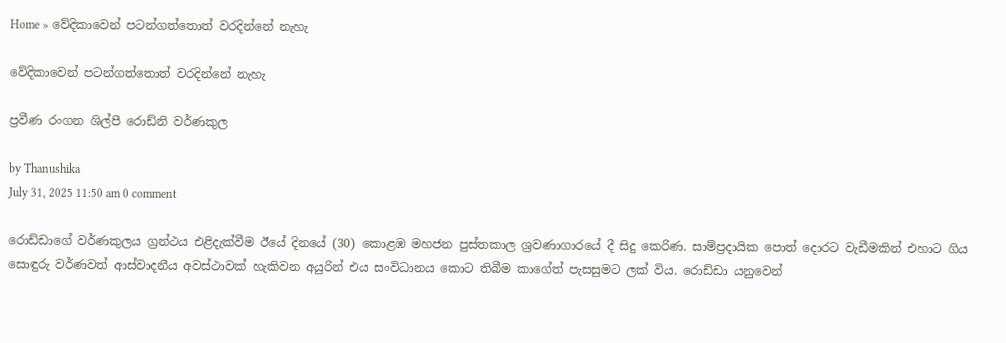Home » වේදිකාවෙන් පටන්ගත්තොත් වරදින්නේ නැහැ

වේදිකාවෙන් පටන්ගත්තොත් වරදින්නේ නැහැ

ප්‍රවීණ රංගන ශිල්පී රොඩ්නි වර්ණකුල

by Thanushika
July 31, 2025 11:50 am 0 comment

රොඩ්ඩාගේ වර්ණකුලය ග්‍රන්ථය එළිදැක්වීම ඊයේ දිනයේ (30) කොළඹ මහජන පුස්තකාල ශ්‍රවණාගාරයේ දී සිදු කෙරිණ. සාම්ප්‍රදායික පොත් දොරට වැඩීමකින් එහාට ගිය සොඳුරු වර්ණවත් ආස්වාදනීය අවස්ථාවක් හැකිවන අයුරින් එය සංවිධානය කොට තිබීම කාගේත් පැසසුමට ලක් විය. රොඩ්ඩා යනුවෙන්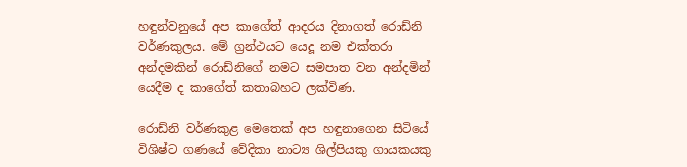හඳුන්වනුයේ අප කාගේත් ආදරය දිනාගත් රොඩ්නි වර්ණකුලය. මේ ග්‍රන්ථයට යෙදූ නම එක්තරා අන්දමකින් රොඩ්නිගේ නමට සමපාත වන අන්දමින් යෙදීම ද කාගේත් කතාබහට ලක්විණ.

රොඩ්නි වර්ණකුළ මෙතෙක් අප හඳුනාගෙන සිටියේ විශිෂ්ට ගණයේ වේදිකා නාට්‍ය ශිල්පියකු ගායකයකු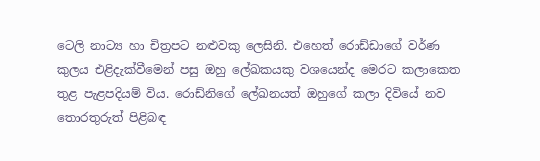ටෙලි නාට්‍ය හා චිත්‍රපට නළුවකු ලෙසිනි. එහෙත් රොඩ්ඩාගේ වර්ණ කුලය එළිදැක්වීමෙන් පසු ඔහු ලේඛකයකු වශයෙන්ද මෙරට කලාකෙත තුළ පැළපදියම් විය. රොඩ්නිගේ ලේඛනයත් ඔහුගේ කලා දිවියේ නව තොරතුරුත් පිළිබඳ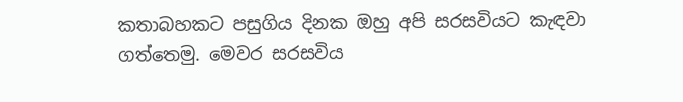කතාබහකට පසුගිය දිනක ඔහු අපි සරසවියට කැඳවා ගත්තෙමු. මෙවර සරසවිය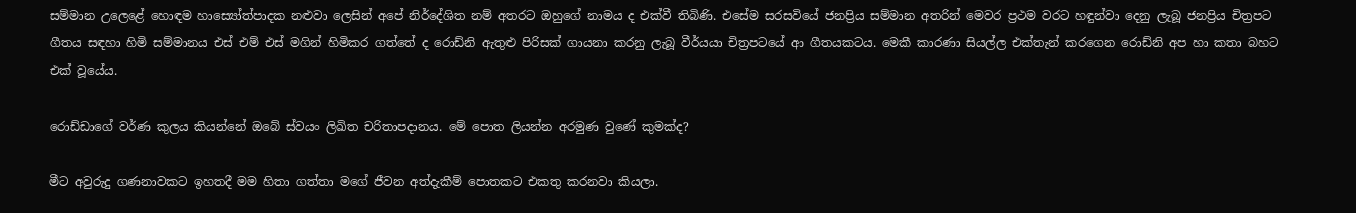සම්මාන උලෙළේ හොඳම හාස්‍යෝත්පාදක නළුවා ලෙසින් අපේ නිර්දේශිත නම් අතරට ඔහුගේ නාමය ද එක්වී තිබිණි. එසේම සරසවියේ ජනප්‍රිය සම්මාන අතරින් මෙවර ප්‍රථම වරට හඳුන්වා දෙනු ලැබූ ජනප්‍රිය චිත්‍රපට ගීතය සඳහා හිමි සම්මානය එස් එම් එස් මගින් හිමිකර ගත්තේ ද රොඩ්නි ඇතුළු පිරිසක් ගායනා කරනු ලැබූ වීර්යයා චිත්‍රපටයේ ආ ගීතයකටය. මෙකී කාරණා සියල්ල එක්තැන් කරගෙන රොඩ්නි අප හා කතා බහට එක් වූයේය.

රොඩ්ඩාගේ වර්ණ කුලය කියන්නේ ඔබේ ස්වයං ලිඛිත චරිතාපදානය. මේ පොත ලියන්න අරමුණ වුණේ කුමක්ද?

මීට අවුරුදු ගණනාවකට ඉහතදී මම හිතා ගත්තා මගේ ජීවන අත්දැකීම් පොතකට එකතු කරනවා කියලා.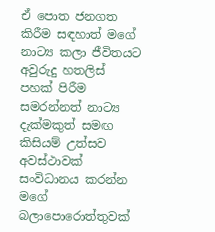ඒ පොත ජනගත කිරීම සඳහාත් මගේ නාට්‍ය කලා ජීවිතයට අවුරුදු හතලිස් පහක් පිරීම සමරන්නත් නාට්‍ය දැක්මකුත් සමඟ කිසියම් උත්සව අවස්ථාවක් සංවිධානය කරන්න මගේ බලාපොරොත්තුවක්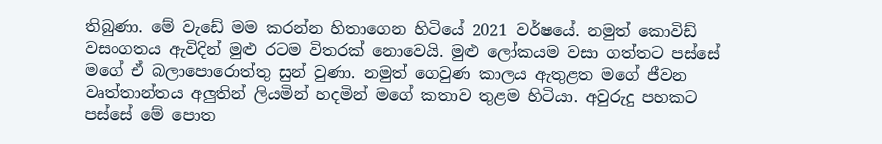තිබුණා. මේ වැඩේ මම කරන්න හිතාගෙන හිටියේ 2021 වර්ෂයේ. නමුත් කොවිඩ් වසංගතය ඇවිදින් මුළු රටම විතරක් නොවෙයි. මුළු ලෝකයම වසා ගත්තට පස්සේ මගේ ඒ බලාපොරොත්තු සුන් වුණා. නමුත් ගෙවුණ කාලය ඇතුළත මගේ ජීවන වෘත්තාන්තය අලුතින් ලියමින් හදමින් මගේ කතාව තුළම හිටියා. අවුරුදු පහකට පස්සේ මේ පොත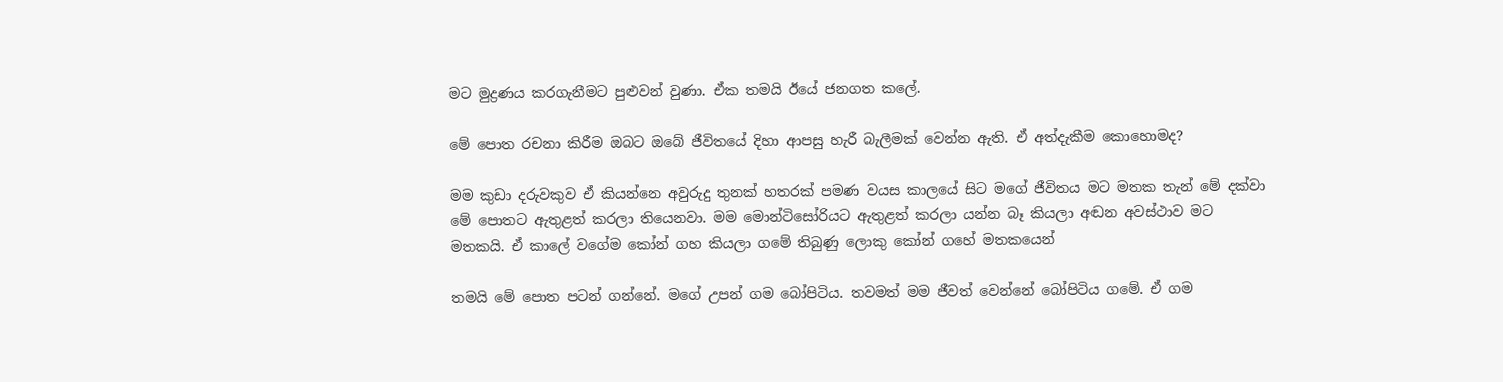මට මුද්‍රණය කරගැනීමට පුළුවන් වුණා. ඒක තමයි ඊයේ ජනගත කලේ.

මේ පොත රචනා කිරීම ඔබට ඔබේ ජීවිතයේ දිහා ආපසු හැරී බැලීමක් වෙන්න ඇති. ඒ අත්දැකීම කොහොමද?

මම කුඩා දරුවකුව ඒ කියන්නෙ අවුරුදු තුනක් හතරක් පමණ වයස කාලයේ සිට මගේ ජීවිතය මට මතක තැන් මේ දක්වා මේ පොතට ඇතුළත් කරලා තියෙනවා. මම මොන්ටිසෝරියට ඇතුළත් කරලා යන්න බෑ කියලා අඬන අවස්ථාව මට මතකයි. ඒ කාලේ වගේම කෝන් ගහ කියලා ගමේ තිබුණු ලොකු කෝන් ගහේ මතකයෙන්

තමයි මේ පොත පටන් ගන්නේ. මගේ උපන් ගම බෝපිටිය. තවමත් මම ජීවත් වෙන්නේ බෝපිටිය ගමේ. ඒ ගම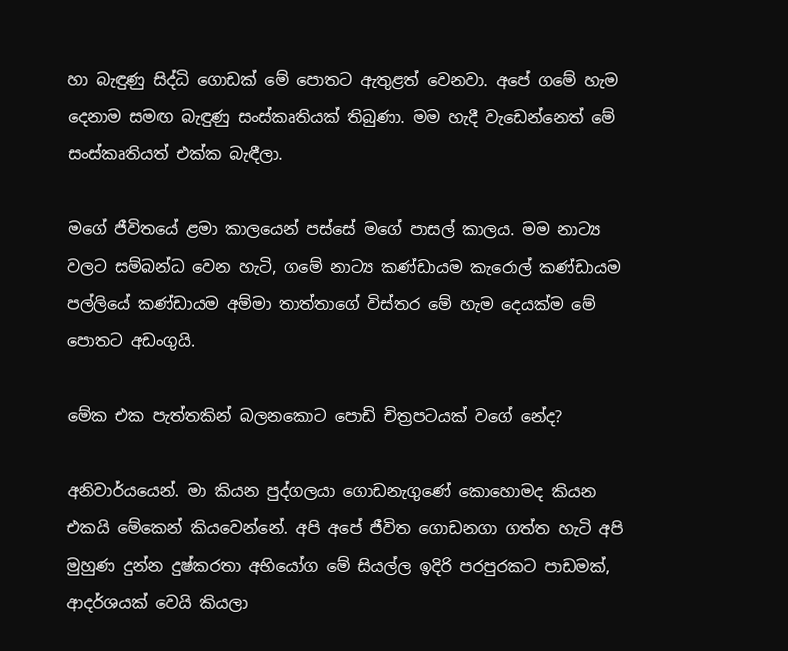හා බැඳුණු සිද්ධි ගොඩක් මේ පොතට ඇතුළත් වෙනවා. අපේ ගමේ හැම දෙනාම සමඟ බැඳුණු සංස්කෘතියක් තිබුණා. මම හැදී වැඩෙන්නෙත් මේ සංස්කෘතියත් එක්ක බැඳීලා.

මගේ ජීවිතයේ ළමා කාලයෙන් පස්සේ මගේ පාසල් කාලය. මම නාට්‍ය වලට සම්බන්ධ වෙන හැටි, ගමේ නාට්‍ය කණ්ඩායම කැරොල් කණ්ඩායම පල්ලියේ කණ්ඩායම අම්මා තාත්තාගේ විස්තර මේ හැම දෙයක්ම මේ පොතට අඩංගුයි.

මේක එක පැත්තකින් බලනකොට පොඩි චිත්‍රපටයක් වගේ නේද?

අනිවාර්යයෙන්. මා කියන පුද්ගලයා ගොඩනැගුණේ කොහොමද කියන එකයි මේකෙන් කියවෙන්නේ. අපි අපේ ජීවිත ගොඩනගා ගත්ත හැටි අපි මුහුණ දුන්න දුෂ්කරතා අභියෝග මේ සියල්ල ඉදිරි පරපුරකට පාඩමක්, ආදර්ශයක් වෙයි කියලා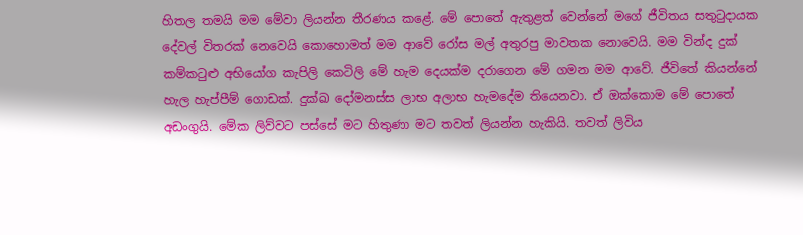හිතල තමයි මම මේවා ලියන්න තීරණය කළේ. මේ පොතේ ඇතුළත් වෙන්නේ මගේ ජීවිතය සතුටුදායක දේවල් විතරක් නෙවෙයි කොහොමත් මම ආවේ රෝස මල් අතුරපු මාවතක නොවෙයි. මම වින්ද දුක් කම්කටුළු අභියෝග කැපිලි කෙටිලි මේ හැම දෙයක්ම දරාගෙන මේ ගමන මම ආවේ. ජීවිතේ කියන්නේ හැල හැප්පීම් ගොඩක්. දුක්ඛ දෝමනස්ස ලාභ අලාභ හැමදේම තියෙනවා. ඒ ඔක්කොම මේ පොතේ අඩංගුයි. මේක ලිව්වට පස්සේ මට හිතුණා මට තවත් ලියන්න හැකියි. තවත් ලිවිය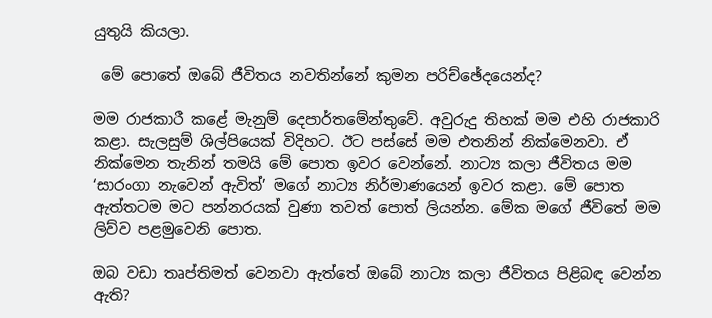යුතුයි කියලා.

 මේ පොතේ ඔබේ ජීවිතය නවතින්නේ කුමන පරිච්ඡේදයෙන්ද?

මම රාජකාරී කළේ මැනුම් දෙපාර්තමේන්තුවේ. අවුරුදු තිහක් මම එහි රාජකාරි කළා. සැලසුම් ශිල්පියෙක් විදිහට. ඊට පස්සේ මම එතනින් නික්මෙනවා. ඒ නික්මෙන තැනින් තමයි මේ පොත ඉවර වෙන්නේ. නාට්‍ය කලා ජීවිතය මම ‘සාරංගා නැවෙන් ඇවිත්’ මගේ නාට්‍ය නිර්මාණයෙන් ඉවර කළා. මේ පොත ඇත්තටම මට පන්නරයක් වුණා තවත් පොත් ලියන්න. මේක මගේ ජීවිතේ මම ලිව්ව පළමුවෙනි පොත.

ඔබ වඩා තෘප්තිමත් වෙනවා ඇත්තේ ඔබේ නාට්‍ය කලා ජීවිතය පිළිබඳ වෙන්න ඇති?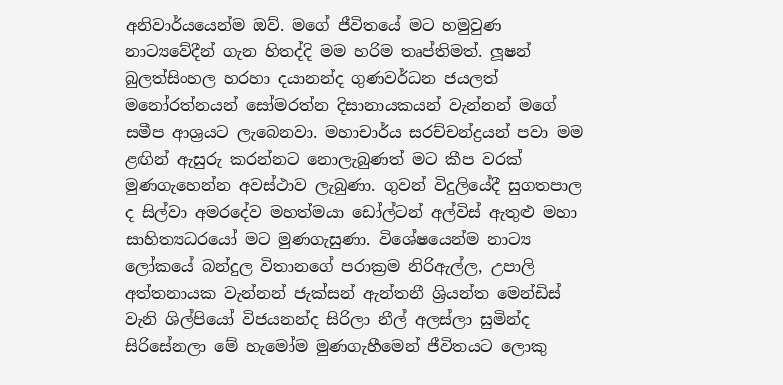අනිවාර්යයෙන්ම ඔව්. මගේ ජීවිතයේ මට හමුවුණ නාට්‍යවේදීන් ගැන හිතද්දි මම හරිම තෘප්තිමත්. ලූෂන් බුලත්සිංහල හරහා දයානන්ද ගුණවර්ධන ජයලත් මනෝරත්නයන් සෝමරත්න දිසානායකයන් වැන්නන් මගේ සමීප ආශ්‍රයට ලැබෙනවා. මහාචාර්ය සරච්චන්ද්‍රයන් පවා මම ළඟින් ඇසුරු කරන්නට නොලැබුණත් මට කීප වරක් මුණගැහෙන්න අවස්ථාව ලැබුණා. ගුවන් විදුලියේදී සුගතපාල ද සිල්වා අමරදේව මහත්මයා ඩෝල්ටන් අල්විස් ඇතුළු මහා සාහිත්‍යධරයෝ මට මුණගැසුණා. විශේෂයෙන්ම නාට්‍ය ලෝකයේ බන්දුල විතානගේ පරාක්‍රම නිරිඇල්ල, උපාලි අත්තනායක වැන්නන් ජැක්සන් ඇන්තනී ශ්‍රියන්ත මෙන්ඩිස් වැනි ශිල්පියෝ විජයනන්ද සිරිලා නීල් අලස්ලා සුමින්ද සිරිසේනලා මේ හැමෝම මුණගැහීමෙන් ජීවිතයට ලොකු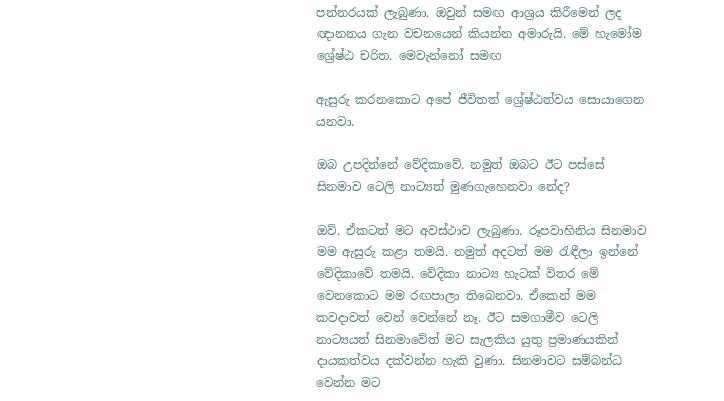පන්නරයක් ලැබුණා. ඔවුන් සමඟ ආශ්‍රය කිරීමෙන් ලද ඥානනය ගැන වචනයෙන් කියන්න අමාරුයි. මේ හැමෝම ශ්‍රේෂ්ඨ චරිත. මෙවැන්නෝ සමඟ

ඇසුරු කරනකොට අපේ ජීවිතත් ශ්‍රේෂ්ඨත්වය සොයාගෙන යනවා.

ඔබ උපදින්නේ වේදිකාවේ. නමුත් ඔබට ඊට පස්සේ සිනමාව ටෙලි නාට්‍යත් මුණගැහෙනවා නේද?

ඔව්. ඒකටත් මට අවස්ථාව ලැබුණා. රූපවාහිනිය සිනමාව මම ඇසුරු කළා තමයි. නමුත් අදටත් මම රැඳීලා ඉන්නේ වේදිකාවේ තමයි. වේදිකා නාට්‍ය හැටක් විතර මේ වෙනකොට මම රඟපාලා තිබෙනවා. ඒකෙන් මම කවදාවත් වෙන් වෙන්නේ නෑ. ඊට සමගාමීව ටෙලි නාට්‍යයත් සිනමාවේත් මට සැලකිය යුතු ප්‍රමාණයකින් දායකත්වය දක්වන්න හැකි වුණා. සිනමාවට සම්බන්ධ වෙන්න මට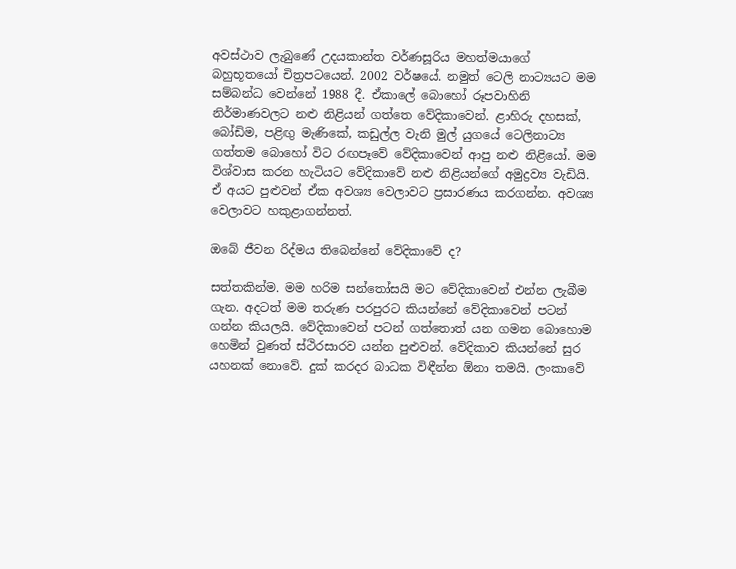අවස්ථාව ලැබුණේ උදයකාන්ත වර්ණසූරිය මහත්මයාගේ බහුභූතයෝ චිත්‍රපටයෙන්. 2002 වර්ෂයේ. නමුත් ටෙලි නාට්‍යයට මම සම්බන්ධ වෙන්නේ 1988 දී. ඒකාලේ බොහෝ රූපවාහිනි නිර්මාණවලට නළු නිළියන් ගත්තෙ වේදිකාවෙන්. ළාහිරු දහසක්, බෝඩිම, පළිඟු මැණිකේ, කඩුල්ල වැනි මුල් යුගයේ ටෙලිනාට්‍ය ගත්තම බොහෝ විට රඟපෑවේ වේදිකාවෙන් ආපු නළු නිළියෝ. මම විශ්වාස කරන හැටියට වේදිකාවේ නළු නිළියන්ගේ අමුද්‍රව්‍ය වැඩියි. ඒ අයට පුළුවන් ඒක අවශ්‍ය වෙලාවට ප්‍රසාරණය කරගන්න. අවශ්‍ය වෙලාවට හකුළාගන්නත්.

ඔබේ ජීවන රිද්මය තිබෙන්නේ වේදිකාවේ ද?

සත්තකින්ම. මම හරිම සන්තෝසයි මට වේදිකාවෙන් එන්න ලැබීම ගැන. අදටත් මම තරුණ පරපුරට කියන්නේ වේදිකාවෙන් පටන් ගන්න කියලයි. වේදිකාවෙන් පටන් ගත්තොත් යන ගමන බොහොම හෙමින් වුණත් ස්ථිරසාරව යන්න පුළුවන්. වේදිකාව කියන්නේ සුර යහනක් නොවේ. දුක් කරදර බාධක විඳීන්න ඕනා තමයි. ලංකාවේ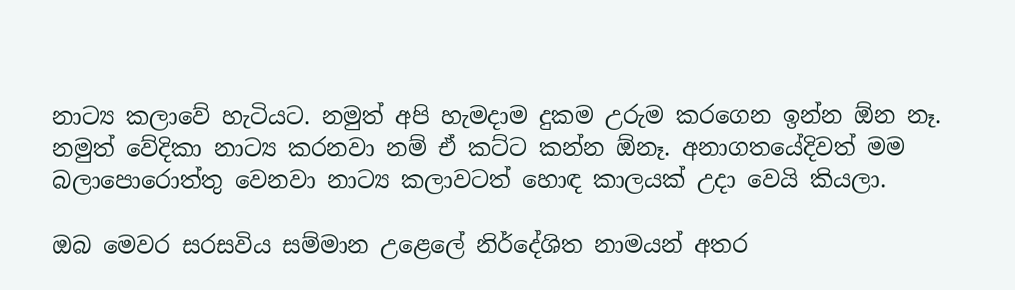නාට්‍ය කලාවේ හැටියට. නමුත් අපි හැමදාම දුකම උරුම කරගෙන ඉන්න ඕන නෑ. නමුත් වේදිකා නාට්‍ය කරනවා නම් ඒ කට්ට කන්න ඕනෑ. අනාගතයේදිවත් මම බලාපොරොත්තු වෙනවා නාට්‍ය කලාවටත් හොඳ කාලයක් උදා වෙයි කියලා.

ඔබ මෙවර සරසවිය සම්මාන උළෙලේ නිර්දේශිත නාමයන් අතර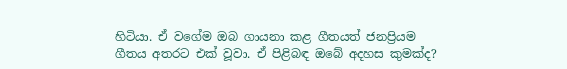හිටියා. ඒ වගේම ඔබ ගායනා කළ ගීතයත් ජනප්‍රියම ගීතය අතරට එක් වූවා. ඒ පිළිබඳ ඔබේ අදහස කුමක්ද?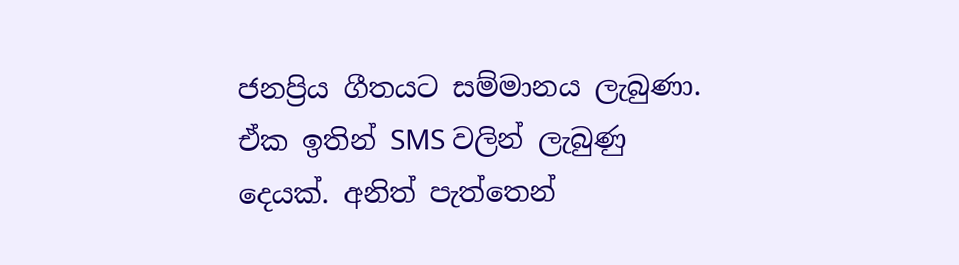ජනප්‍රිය ගීතයට සම්මානය ලැබුණා. ඒක ඉතින් SMS වලින් ලැබුණු දෙයක්. අනිත් පැත්තෙන්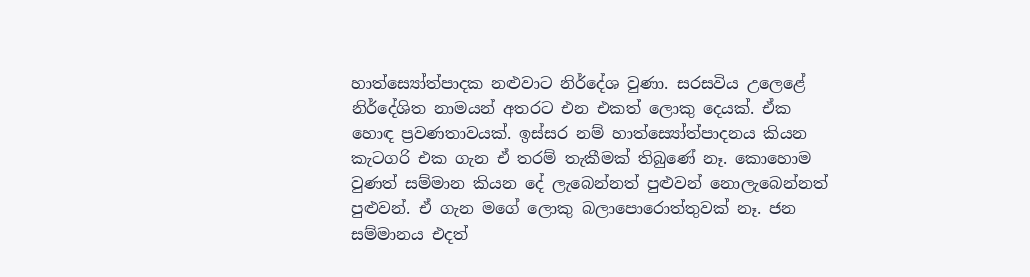හාත්ස්‍යෝත්පාදක නළුවාට නිර්දේශ වුණා. සරසවිය උලෙළේ නිර්දේශිත නාමයන් අතරට එන එකත් ලොකු දෙයක්. ඒක හොඳ ප්‍රවණතාවයක්. ඉස්සර නම් හාත්ස්‍යෝත්පාදනය කියන කැටගරි එක ගැන ඒ තරම් තැකීමක් තිබුණේ නෑ. කොහොම වුණත් සම්මාන කියන දේ ලැබෙන්නත් පුළුවන් නොලැබෙන්නත් පුළුවන්. ඒ ගැන මගේ ලොකු බලාපොරොත්තුවක් නෑ. ජන සම්මානය එදත්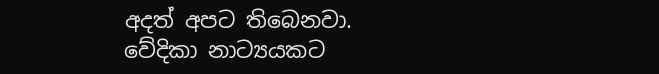අදත් අපට තිබෙනවා. වේදිකා නාට්‍යයකට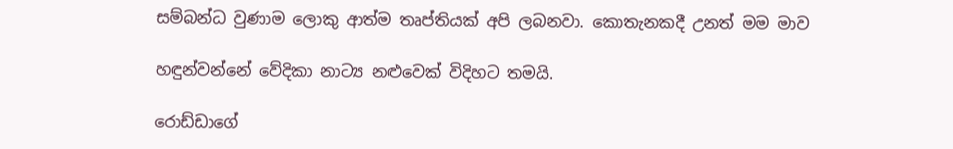සම්බන්ධ වුණාම ලොකු ආත්ම තෘප්තියක් අපි ලබනවා. කොතැනකදී උනත් මම මාව

හඳුන්වන්නේ වේදිකා නාට්‍ය නළුවෙක් විදිහට තමයි.

රොඩ්ඩාගේ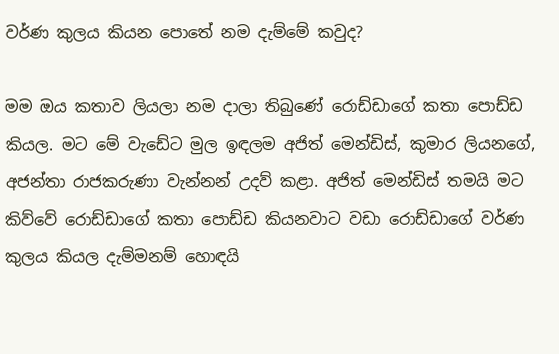වර්ණ කුලය කියන පොතේ නම දැම්මේ කවුද?

මම ඔය කතාව ලියලා නම දාලා තිබුණේ රොඩ්ඩාගේ කතා පොඩ්ඩ කියල. මට මේ වැඩේට මුල ඉඳලම අජිත් මෙන්ඩිස්, කුමාර ලියනගේ, අජන්තා රාජකරුණා වැන්නන් උදව් කළා. අජිත් මෙන්ඩිස් තමයි මට කිව්වේ රොඩ්ඩාගේ කතා පොඩ්ඩ කියනවාට වඩා රොඩ්ඩාගේ වර්ණ කුලය කියල දැම්මනම් හොඳයි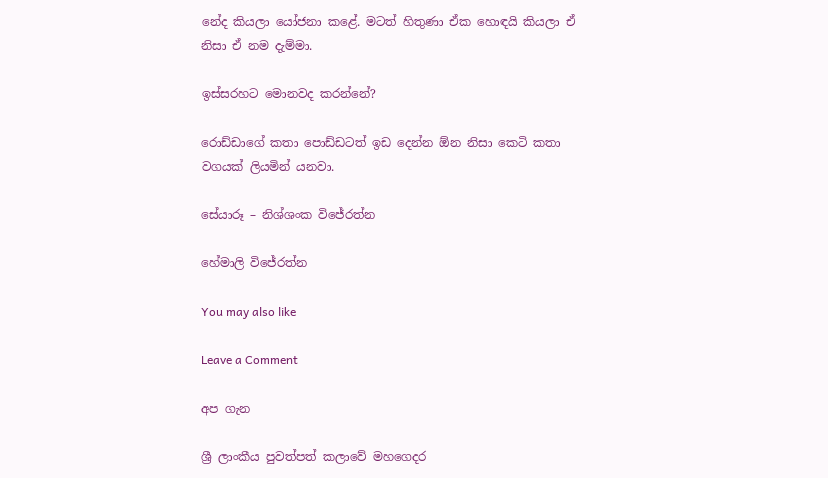නේද කියලා යෝජනා කළේ. මටත් හිතුණා ඒක හොඳයි කියලා ඒ නිසා ඒ නම දැම්මා.

ඉස්සරහට මොනවද කරන්නේ?

රොඩ්ඩාගේ කතා පොඩ්ඩටත් ඉඩ දෙන්න ඕන නිසා කෙටි කතා වගයක් ලියමින් යනවා.

සේයාරූ – නිශ්ශංක විජේරත්න

හේමාලි විජේරත්න

You may also like

Leave a Comment

අප ගැන

ශ්‍රී ලාංකීය පුවත්පත් කලාවේ මහගෙදර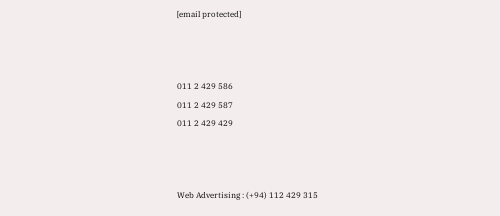[email protected]



011 2 429 586
011 2 429 587
011 2 429 429



Web Advertising : (+94) 112 429 315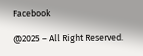Facebook

@2025 – All Right Reserved.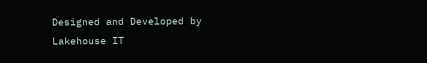Designed and Developed by Lakehouse IT